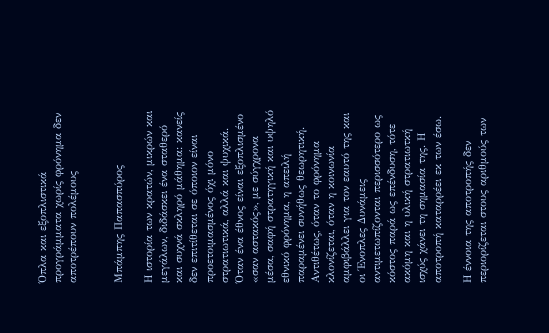Όπλα και εξοπλιστικά προγράμματα χωρίς φρόνημα δεν αποτρέπουν πολέμους


Μπάμπης Παπασπύρος

Η ιστορία των κρατών, μικρών και μεγάλων, διδάσκει ένα σταθερό και συχνά σκληρό μάθημα: κανείς δεν επιτίθεται σε όποιον είναι προετοιμασμένος όχι μόνο στρατιωτικά, αλλά και ψυχικά. Όταν ένα έθνος είναι εξοπλισμένο «σαν αστακός», με σύγχρονα μέσα, σαφή στρατηγική και υψηλό εθνικό φρόνημα, η απειλή παραμένει συνήθως θεωρητική. Αντιθέτως, όταν το φρόνημα κλονίζεται, όταν η κοινωνία αμφιβάλλει για τον εαυτό της και οι Ένοπλες Δυνάμεις αντιμετωπίζονται περισσότερο ως κόστος παρά ως επένδυση, τότε ακόμη και η υλική στρατιωτκή ισχύς χάνει τη σημασία της. Η αποτροπή καταρρέει εκ των έσω.

Η έννοια της αποτροπής δεν περιορίζεται στους αριθμούς των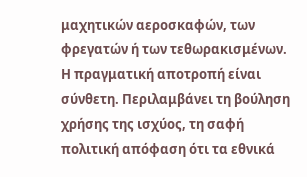μαχητικών αεροσκαφών, των φρεγατών ή των τεθωρακισμένων. Η πραγματική αποτροπή είναι σύνθετη. Περιλαμβάνει τη βούληση χρήσης της ισχύος, τη σαφή πολιτική απόφαση ότι τα εθνικά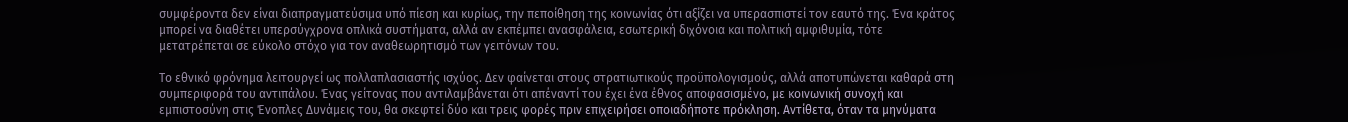συμφέροντα δεν είναι διαπραγματεύσιμα υπό πίεση και κυρίως, την πεποίθηση της κοινωνίας ότι αξίζει να υπερασπιστεί τον εαυτό της. Ένα κράτος μπορεί να διαθέτει υπερσύγχρονα οπλικά συστήματα, αλλά αν εκπέμπει ανασφάλεια, εσωτερική διχόνοια και πολιτική αμφιθυμία, τότε μετατρέπεται σε εύκολο στόχο για τον αναθεωρητισμό των γειτόνων του.

Το εθνικό φρόνημα λειτουργεί ως πολλαπλασιαστής ισχύος. Δεν φαίνεται στους στρατιωτικούς προϋπολογισμούς, αλλά αποτυπώνεται καθαρά στη συμπεριφορά του αντιπάλου. Ένας γείτονας που αντιλαμβάνεται ότι απέναντί του έχει ένα έθνος αποφασισμένο, με κοινωνική συνοχή και εμπιστοσύνη στις Ένοπλες Δυνάμεις του, θα σκεφτεί δύο και τρεις φορές πριν επιχειρήσει οποιαδήποτε πρόκληση. Αντίθετα, όταν τα μηνύματα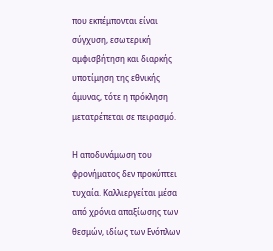που εκπέμπονται είναι σύγχυση, εσωτερική αμφισβήτηση και διαρκής υποτίμηση της εθνικής άμυνας, τότε η πρόκληση μετατρέπεται σε πειρασμό.

Η αποδυνάμωση του φρονήματος δεν προκύπτει τυχαία. Καλλιεργείται μέσα από χρόνια απαξίωσης των θεσμών, ιδίως των Ενόπλων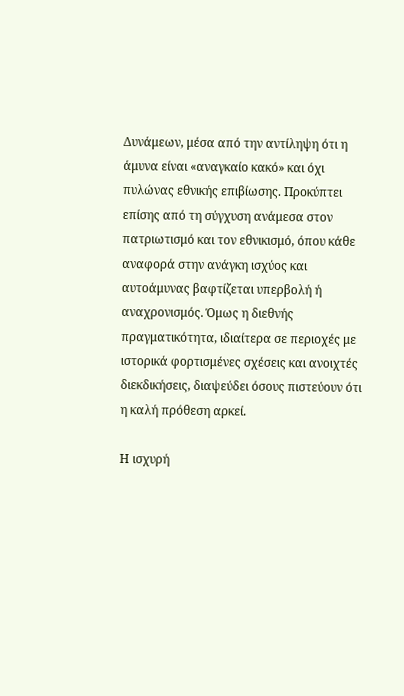Δυνάμεων, μέσα από την αντίληψη ότι η άμυνα είναι «αναγκαίο κακό» και όχι πυλώνας εθνικής επιβίωσης. Προκύπτει επίσης από τη σύγχυση ανάμεσα στον πατριωτισμό και τον εθνικισμό, όπου κάθε αναφορά στην ανάγκη ισχύος και αυτοάμυνας βαφτίζεται υπερβολή ή αναχρονισμός. Όμως η διεθνής πραγματικότητα, ιδιαίτερα σε περιοχές με ιστορικά φορτισμένες σχέσεις και ανοιχτές διεκδικήσεις, διαψεύδει όσους πιστεύουν ότι η καλή πρόθεση αρκεί.

Η ισχυρή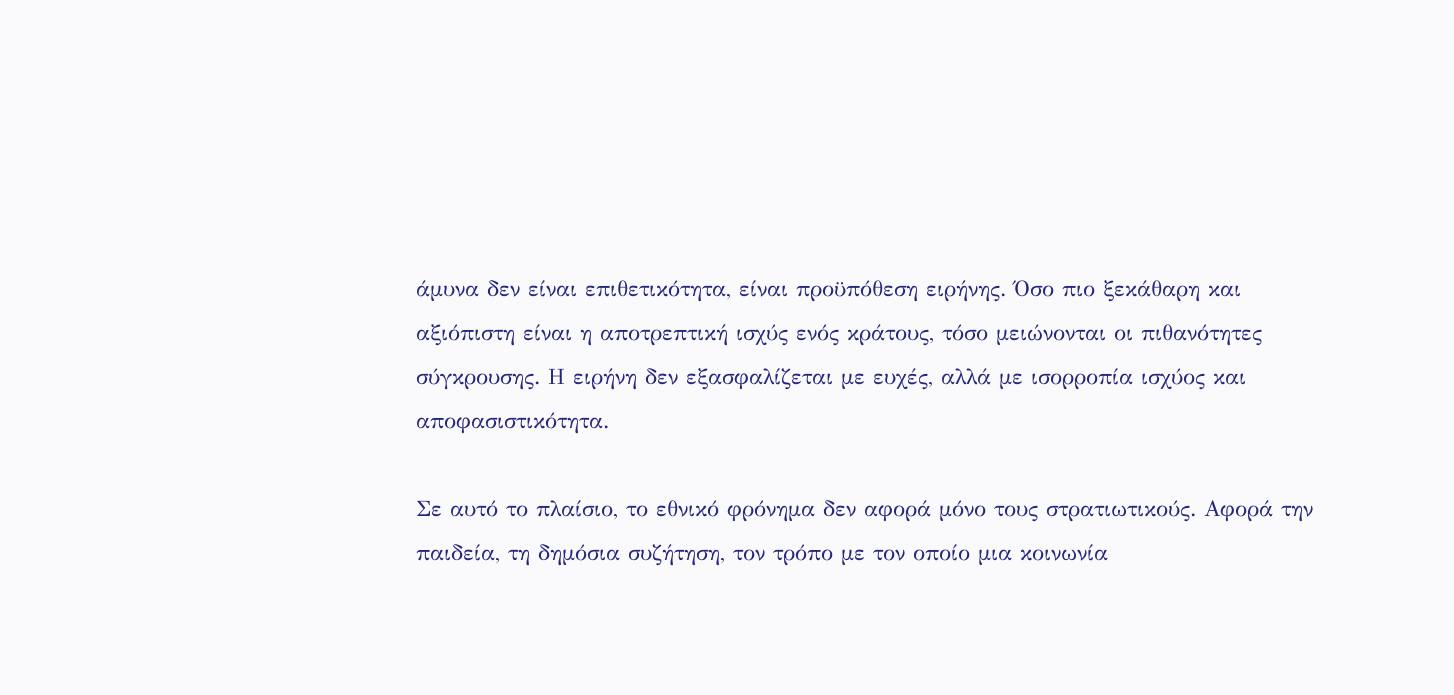άμυνα δεν είναι επιθετικότητα, είναι προϋπόθεση ειρήνης. Όσο πιο ξεκάθαρη και αξιόπιστη είναι η αποτρεπτική ισχύς ενός κράτους, τόσο μειώνονται οι πιθανότητες σύγκρουσης. Η ειρήνη δεν εξασφαλίζεται με ευχές, αλλά με ισορροπία ισχύος και αποφασιστικότητα.

Σε αυτό το πλαίσιο, το εθνικό φρόνημα δεν αφορά μόνο τους στρατιωτικούς. Αφορά την παιδεία, τη δημόσια συζήτηση, τον τρόπο με τον οποίο μια κοινωνία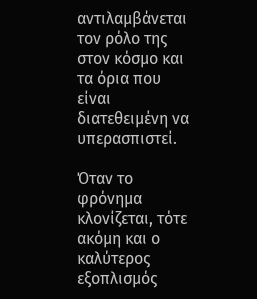αντιλαμβάνεται τον ρόλο της στον κόσμο και τα όρια που είναι διατεθειμένη να υπερασπιστεί.

Όταν το φρόνημα κλονίζεται, τότε ακόμη και ο καλύτερος εξοπλισμός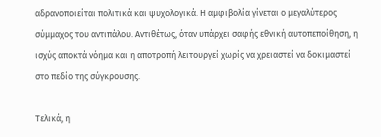αδρανοποιείται πολιτικά και ψυχολογικά. Η αμφιβολία γίνεται ο μεγαλύτερος σύμμαχος του αντιπάλου. Αντιθέτως, όταν υπάρχει σαφής εθνική αυτοπεποίθηση, η ισχύς αποκτά νόημα και η αποτροπή λειτουργεί χωρίς να χρειαστεί να δοκιμαστεί στο πεδίο της σύγκρουσης.

Τελικά, η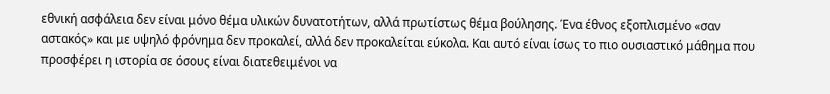εθνική ασφάλεια δεν είναι μόνο θέμα υλικών δυνατοτήτων, αλλά πρωτίστως θέμα βούλησης. Ένα έθνος εξοπλισμένο «σαν αστακός» και με υψηλό φρόνημα δεν προκαλεί, αλλά δεν προκαλείται εύκολα. Και αυτό είναι ίσως το πιο ουσιαστικό μάθημα που προσφέρει η ιστορία σε όσους είναι διατεθειμένοι να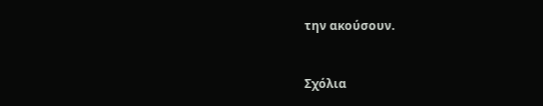την ακούσουν.


Σχόλια